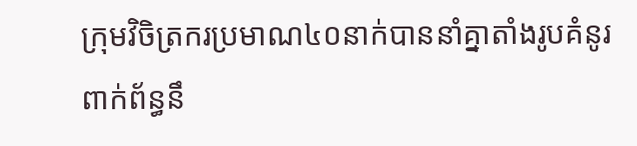ក្រុមវិចិត្រករប្រមាណ៤០នាក់បាននាំគ្នាតាំងរូបគំនូរពាក់ព័ន្ធនឹ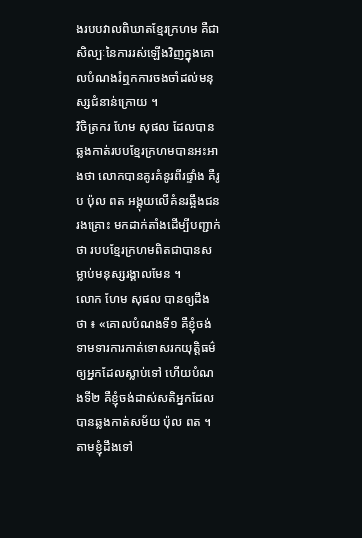ងរបបវាលពិឃាតខ្មែរក្រហម គឺជាសិល្បៈនៃការរស់ឡើងវិញក្នុងគោលបំណងរំឮកការចងចាំដល់មនុស្សជំនាន់ក្រោយ ។
វិចិត្រករ ហែម សុផល ដែលបានឆ្លងកាត់របបខ្មែរក្រហមបានអះអាងថា លោកបានគូរគំនូរពីរផ្ទាំង គឺរូប ប៉ុល ពត អង្គុយលើគំនរឆ្អឹងជនរងគ្រោះ មកដាក់តាំងដើម្បីបញ្ជាក់ថា របបខ្មែរក្រហមពិតជាបានសម្លាប់មនុស្សរង្គាលមែន ។
លោក ហែម សុផល បានឲ្យដឹងថា ៖ «គោលបំណងទី១ គឺខ្ញុំចង់ទាមទារការកាត់ទោសរកយុត្តិធម៌ឲ្យអ្នកដែលស្លាប់ទៅ ហើយបំណងទី២ គឺខ្ញុំចង់ដាស់សតិអ្នកដែលបានឆ្លងកាត់សម័យ ប៉ុល ពត ។ តាមខ្ញុំដឹងទៅ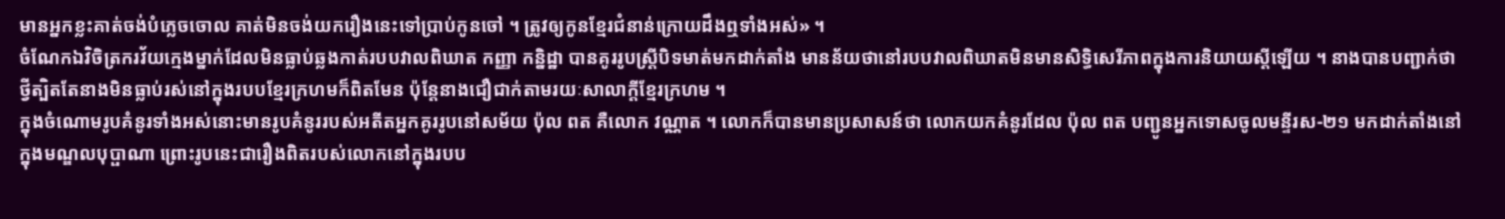មានអ្នកខ្លះគាត់ចង់បំភ្លេចចោល គាត់មិនចង់យករឿងនេះទៅប្រាប់កូនចៅ ។ ត្រូវឲ្យកូនខ្មែរជំនាន់ក្រោយដឹងឮទាំងអស់» ។
ចំណែកឯវិចិត្រករវ័យក្មេងម្នាក់ដែលមិនធ្លាប់ឆ្លងកាត់របបវាលពិឃាត កញ្ញា កន្និដ្ឋា បានគូររូបស្ត្រីបិទមាត់មកដាក់តាំង មានន័យថានៅរបបវាលពិឃាតមិនមានសិទ្ធិសេរីភាពក្នុងការនិយាយស្តីឡើយ ។ នាងបានបញ្ជាក់ថា ថ្វីត្បិតតែនាងមិនធ្លាប់រស់នៅក្នុងរបបខ្មែរក្រហមក៏ពិតមែន ប៉ុន្តែនាងជឿជាក់តាមរយៈសាលាក្តីខ្មែរក្រហម ។
ក្នុងចំណោមរូបគំនូរទាំងអស់នោះមានរូបគំនូររបស់អតីតអ្នកគូររូបនៅសម័យ ប៉ុល ពត គឺលោក វណ្ណាត ។ លោកក៏បានមានប្រសាសន៍ថា លោកយកគំនូរដែល ប៉ុល ពត បញ្ជូនអ្នកទោសចូលមន្ទីរស-២១ មកដាក់តាំងនៅក្នុងមណ្ឌលបុប្ផាណា ព្រោះរូបនេះជារឿងពិតរបស់លោកនៅក្នុងរបប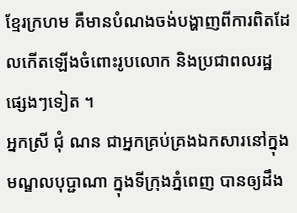ខ្មែរក្រហម គឺមានបំណងចង់បង្ហាញពីការពិតដែលកើតឡើងចំពោះរូបលោក និងប្រជាពលរដ្ឋផ្សេងៗទៀត ។
អ្នកស្រី ជុំ ណន ជាអ្នកគ្រប់គ្រងឯកសារនៅក្នុងមណ្ឌលបុប្ជាណា ក្នុងទីក្រុងភ្នំពេញ បានឲ្យដឹង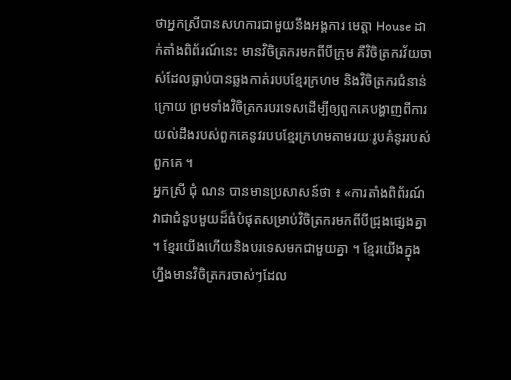ថាអ្នកស្រីបានសហការជាមួយនឹងអង្គការ មេត្តា House ដាក់តាំងពិព័រណ៍នេះ មានវិចិត្រករមកពីបីក្រុម គឺវិចិត្រករវ័យចាស់ដែលធ្លាប់បានឆ្លងកាត់របបខ្មែរក្រហម និងវិចិត្រករជំនាន់ក្រោយ ព្រមទាំងវិចិត្រករបរទេសដើម្បីឲ្យពួកគេបង្ហាញពីការយល់ដឹងរបស់ពួកគេនូវរបបខ្មែរក្រហមតាមរយៈរូបគំនូររបស់ពួកគេ ។
អ្នកស្រី ជុំ ណន បានមានប្រសាសន៍ថា ៖ «ការតាំងពិព័រណ៍វាជាជំនួបមួយដ៏ធំបំផុតសម្រាប់វិចិត្រករមកពីបីជ្រុងផ្សេងគ្នា ។ ខ្មែរយើងហើយនិងបរទេសមកជាមួយគ្នា ។ ខ្មែរយើងក្នុងហ្នឹងមានវិចិត្រករចាស់ៗដែល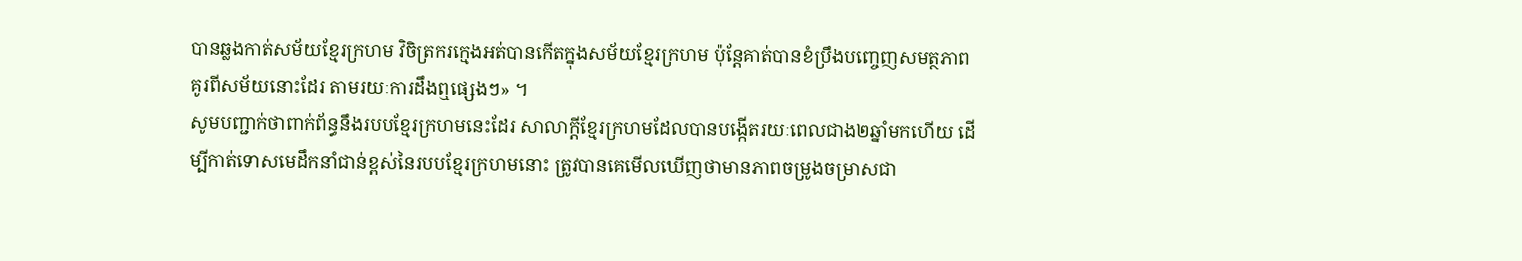បានឆ្លងកាត់សម័យខ្មែរក្រហម វិចិត្រករក្មេងអត់បានកើតក្នុងសម័យខ្មែរក្រហម ប៉ុន្តែគាត់បានខំប្រឹងបញ្ចេញសមត្ថភាពគូរពីសម័យនោះដែរ តាមរយៈការដឹងឮផ្សេងៗ» ។
សូមបញ្ជាក់ថាពាក់ព័ន្ធនឹងរបបខ្មែរក្រហមនេះដែរ សាលាក្តីខ្មែរក្រហមដែលបានបង្កើតរយៈពេលជាង២ឆ្នាំមកហើយ ដើម្បីកាត់ទោសមេដឹកនាំជាន់ខ្ពស់នៃរបបខ្មែរក្រហមនោះ ត្រូវបានគេមើលឃើញថាមានភាពចម្រូងចម្រាសជា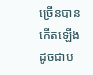ច្រើនបានកើតឡើង ដូចជាប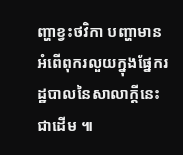ញ្ហាខ្វះថវិកា បញ្ហាមានអំពើពុករលួយក្នុងផ្នែករដ្ឋបាលនៃសាលាក្តីនេះជាដើម ៕